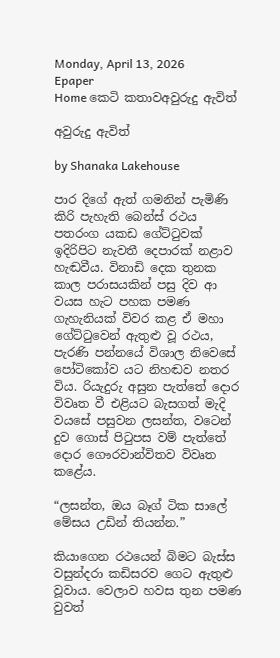Monday, April 13, 2026
Epaper
Home කෙටි කතාවඅවුරුදු ඇවිත්

අවුරුදු ඇවිත්

by Shanaka Lakehouse

පාර දිගේ ඇත් ගමනින් පැමිණි කිරි පැහැති බෙන්ස් රථය පතරංග යකඩ ගේට්ටුවක් ඉදිරිපිට නැවතී දෙපාරක් නළාව හැඬවීය. විනාඩි දෙක තුනක කාල පරාසයකින් පසු දිව ආ වයස හැට පහක පමණ ගැහැනියක් විවර කළ ඒ මහා ගේට්ටුවෙන් ඇතුළු වූ රථය, පැරණි පන්නයේ විශාල නිවෙසේ පෝටිකෝව යට නිහඬව නතර විය. රියැදුරු අසුන පැත්තේ දොර විවෘත වී එළියට බැසගත් මැදි වයසේ පසුවන ලසන්ත, වටෙන් දුව ගොස් පිටුපස වම් පැත්තේ දොර ගෞරවාන්විතව විවෘත කළේය.

“ලසන්ත, ඔය බෑග් ටික සාලේ මේසය උඩින් තියන්න.”

කියාගෙන රථයෙන් බිමට බැස්ස වසුන්දරා කඩිසරව ගෙට ඇතුළු වූවාය. වෙලාව හවස තුන පමණ වුවත්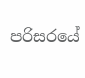පරිසරයේ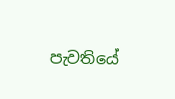පැවතියේ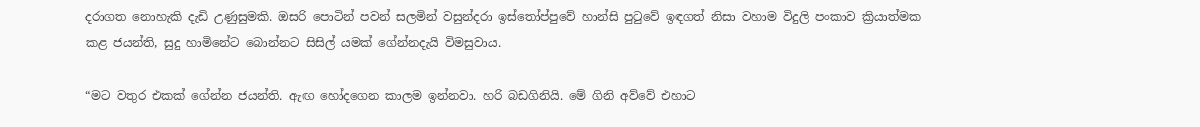දරාගත නොහැකි දැඩි උණුසුමකි. ඔසරි පොටින් පවන් සලමින් වසුන්දරා ඉස්තෝප්පුවේ හාන්සි පුටුවේ ඉඳගත් නිසා වහාම විදුලි පංකාව ක්‍රියාත්මක කළ ජයන්ති, සුදු හාමිනේට බොන්නට සිසිල් යමක් ගේන්නදැයි විමසුවාය.

“මට වතුර එකක් ගේන්න ජයන්ති. ඇඟ හෝදගෙන කාලම ඉන්නවා. හරි බඩගිනියි. මේ ගිනි අව්වේ එහාට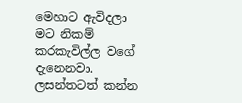මෙහාට ඇවිදලා මට නිකම් කරකැවිල්ල වගේ දැනෙනවා. ලසන්තටත් කන්න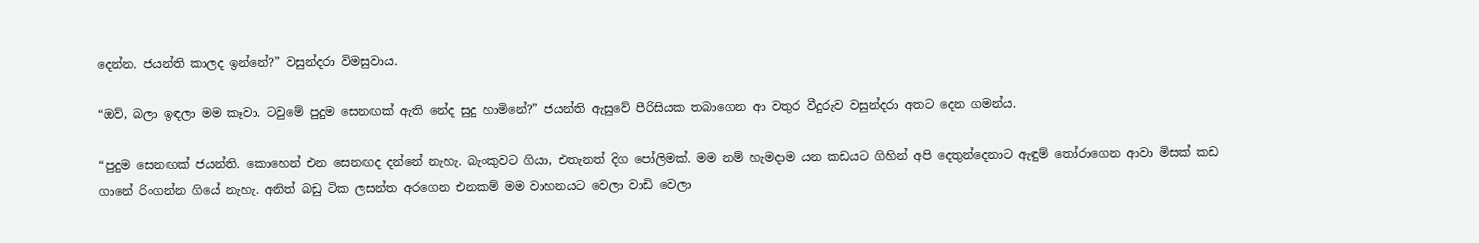දෙන්න. ජයන්ති කාලද ඉන්නේ?” වසුන්දරා විමසුවාය.

“ඔව්, බලා ඉඳලා මම කෑවා. ටවුමේ පුදුම සෙනඟක් ඇති නේද සුදු හාමිනේ?” ජයන්ති ඇසුවේ පීරිසියක තබාගෙන ආ වතුර වීදුරුව වසුන්දරා අතට දෙන ගමන්ය.

“පුදුම සෙනඟක් ජයන්ති. කොහෙන් එන සෙනඟද දන්නේ නැහැ. බැංකුවට ගියා, එතැනත් දිග පෝලිමක්. මම නම් හැමදාම යන කඩයට ගිහින් අපි දෙතුන්දෙනාට ඇඳුම් තෝරාගෙන ආවා මිසක් කඩ ගානේ රිංගන්න ගියේ නැහැ. අනිත් බඩු ටික ලසන්ත අරගෙන එනකම් මම වාහනයට වෙලා වාඩි වෙලා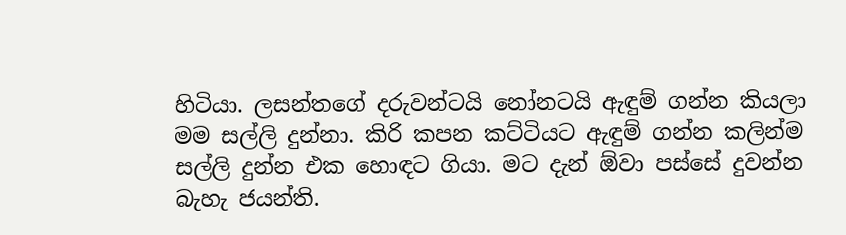හිටියා. ලසන්තගේ දරුවන්ටයි නෝනටයි ඇඳුම් ගන්න කියලා මම සල්ලි දුන්නා. කිරි කපන කට්ටියට ඇඳුම් ගන්න කලින්ම සල්ලි දුන්න එක හොඳට ගියා. මට දැන් ඕවා පස්සේ දුවන්න බැහැ ජයන්ති.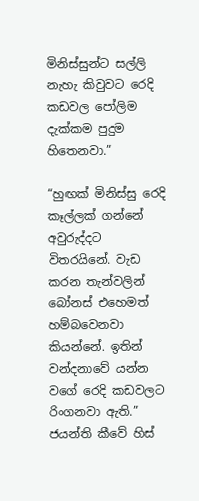මිනිස්සුන්ට සල්ලි නැහැ කිවුවට රෙදි කඩවල පෝලිම දැක්කම පුදුම හිතෙනවා.”

“හුඟක් මිනිස්සු රෙදි කෑල්ලක් ගන්නේ අවුරුද්දට විතරයිනේ. වැඩ කරන තැන්වලින් බෝනස් එහෙමත් හම්බවෙනවා කියන්නේ. ඉතින් වන්දනාවේ යන්න වගේ රෙදි කඩවලට රිංගනවා ඇති.” ජයන්ති කීවේ හිස්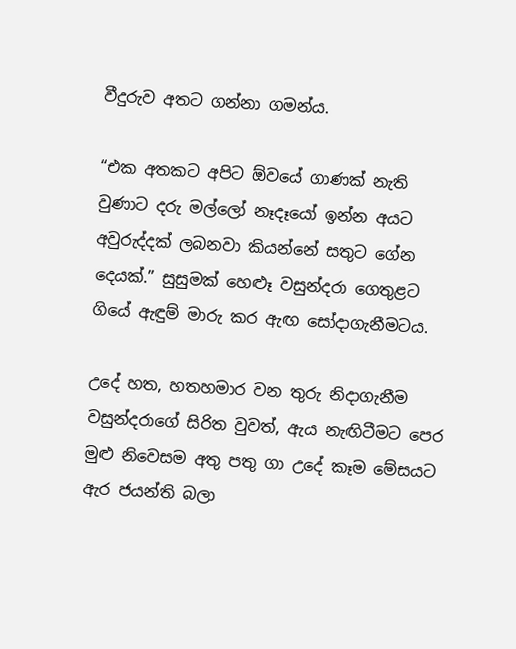වීදුරුව අතට ගන්නා ගමන්ය.

“එක අතකට අපිට ඕවයේ ගාණක් නැති වුණාට දරු මල්ලෝ නෑදෑයෝ ඉන්න අයට අවුරුද්දක් ලබනවා කියන්නේ සතුට ගේන දෙයක්.” සුසුමක් හෙළූ වසුන්දරා ගෙතුළට ගියේ ඇඳුම් මාරු කර ඇඟ සෝදාගැනීමටය.

උදේ හත, හතහමාර වන තුරු නිදාගැනීම වසුන්දරාගේ සිරිත වුවත්, ඇය නැඟිටීමට පෙර මුළු නිවෙසම අතු පතු ගා උදේ කෑම මේසයට ඇර ජයන්ති බලා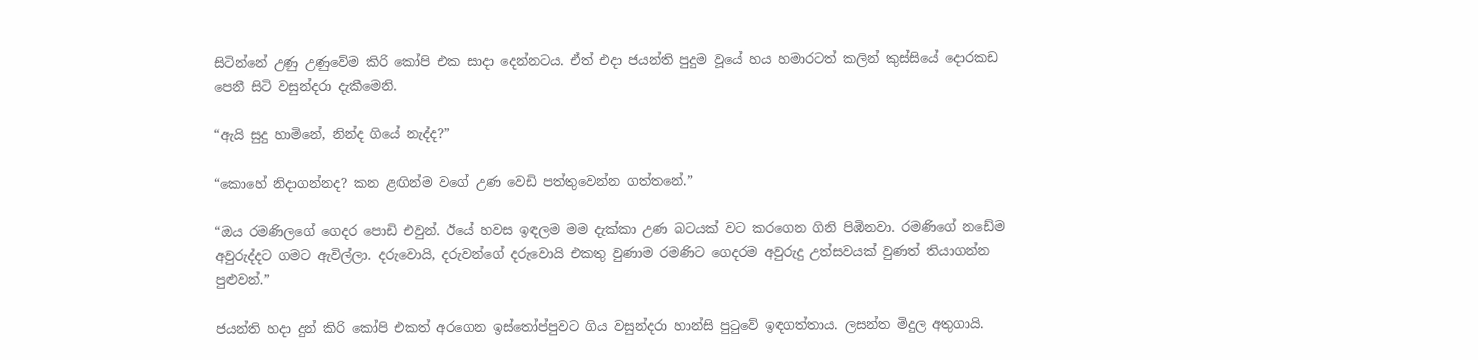සිටින්නේ උණු උණුවේම කිරි කෝපි එක සාදා දෙන්නටය. ඒත් එදා ජයන්ති පුදුම වූයේ හය හමාරටත් කලින් කුස්සියේ දොරකඩ පෙනී සිටි වසුන්දරා දැකීමෙනි.

“ඇයි සුදු හාමිනේ, නින්ද ගියේ නැද්ද?”

“කොහේ නිදාගන්නද? කන ළඟින්ම වගේ උණ වෙඩි පත්තුවෙන්න ගත්තනේ.”

“ඔය රමණිලගේ ගෙදර පොඩි එවුන්. ඊයේ හවස ඉඳලම මම දැක්කා උණ බටයක් වට කරගෙන ගිනි පිඹිනවා. රමණිගේ නඩේම අවුරුද්දට ගමට ඇවිල්ලා. දරුවොයි, දරුවන්ගේ දරුවොයි එකතු වුණාම රමණිට ගෙදරම අවුරුදු උත්සවයක් වුණත් තියාගන්න පුළුවන්.”

ජයන්ති හදා දුන් කිරි කෝපි එකත් අරගෙන ඉස්තෝප්පුවට ගිය වසුන්දරා හාන්සි පුටුවේ ඉඳගත්තාය. ලසන්ත මිදුල අතුගායි.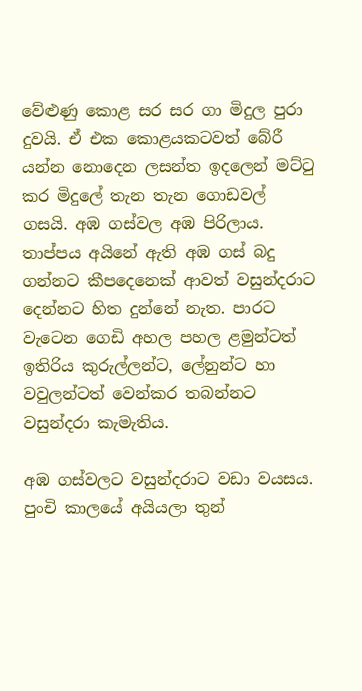වේළුණු කොළ සර සර ගා මිදුල පුරා දුවයි. ඒ එක කොළයකටවත් බේරී යන්න නොදෙන ලසන්ත ඉදලෙන් මට්ටු කර මිදුලේ තැන තැන ගොඩවල් ගසයි. අඹ ගස්වල අඹ පිරිලාය. තාප්පය අයිනේ ඇති අඹ ගස් බදු ගන්නට කීපදෙනෙක් ආවත් වසුන්දරාට දෙන්නට හිත දුන්නේ නැත. පාරට වැටෙන ගෙඩි අහල පහල ළමුන්ටත් ඉතිරිය කුරුල්ලන්ට, ලේනුන්ට හා වවුලන්ටත් වෙන්කර තබන්නට වසුන්දරා කැමැතිය.

අඹ ගස්වලට වසුන්දරාට වඩා වයසය. පුංචි කාලයේ අයියලා තුන්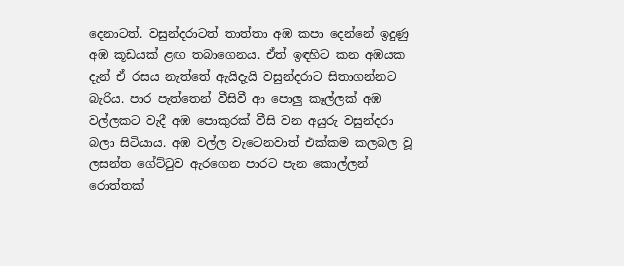දෙනාටත්. වසුන්දරාටත් තාත්තා අඹ කපා දෙන්නේ ඉදුණු අඹ කූඩයක් ළඟ තබාගෙනය. ඒත් ඉඳහිට කන අඹයක දැන් ඒ රසය නැත්තේ ඇයිදැයි වසුන්දරාට සිතාගන්නට බැරිය. පාර පැත්තෙන් වීසිවී ආ පොලු කෑල්ලක් අඹ වල්ලකට වැදී අඹ පොකුරක් වීසි වන අයුරු වසුන්දරා බලා සිටියාය. අඹ වල්ල වැටෙනවාත් එක්කම කලබල වූ ලසන්ත ගේට්ටුව ඇරගෙන පාරට පැන කොල්ලන් රොත්තක්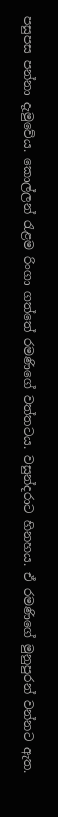පසුපස පන්නා දැමුවේය. කොල්ලන් රැළම රිංගා ගත්තේ රමණිගේ වත්තටය. වසුන්දරාට හිනහය. ඒ රමණිගේ මුනුපුරන් වන්නට ඇත.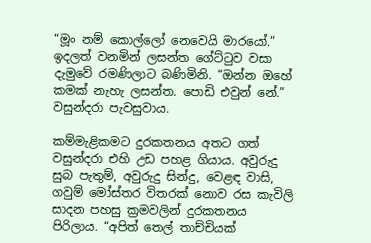“මූං නම් කොල්ලෝ නෙවෙයි මාරයෝ.” ඉදලත් වනමින් ලසන්ත ගේට්ටුව වසා දැමුවේ රමණිලාට බණිමිනි. “ඔන්න ඔහේ කමක් නැහැ ලසන්ත. පොඩි එවුන් නේ.” වසුන්දරා පැවසුවාය.

කම්මැළිකමට දුරකතනය අතට ගත් වසුන්දරා එහි උඩ පහළ ගියාය. අවුරුදු සුබ පැතුම්, අවුරුදු සින්දු, වෙළඳ වාසි, ගවුම් මෝස්තර විතරක් නොව රස කැවිලි සාදන පහසු ක්‍රමවලින් දුරකතනය පිරිලාය. “අපිත් තෙල් තාච්චියක්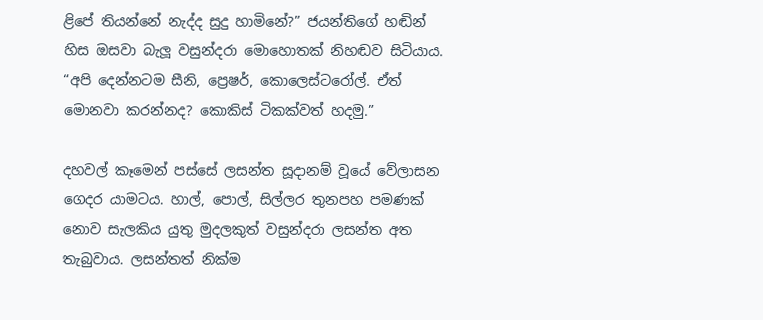ළිපේ තියන්නේ නැද්ද සුදු හාමිනේ?” ජයන්තිගේ හඬින් හිස ඔසවා බැලූ වසුන්දරා මොහොතක් නිහඬව සිටියාය. “අපි දෙන්නටම සීනි, ප්‍රෙෂර්, කොලෙස්ටරෝල්. ඒත් මොනවා කරන්නද? කොකිස් ටිකක්වත් හදමු.”

දහවල් කෑමෙන් පස්සේ ලසන්ත සූදානම් වූයේ වේලාසන ගෙදර යාමටය. හාල්, පොල්, සිල්ලර තුනපහ පමණක් නොව සැලකිය යුතු මුදලකුත් වසුන්දරා ලසන්ත අත තැබුවාය. ලසන්තත් නික්ම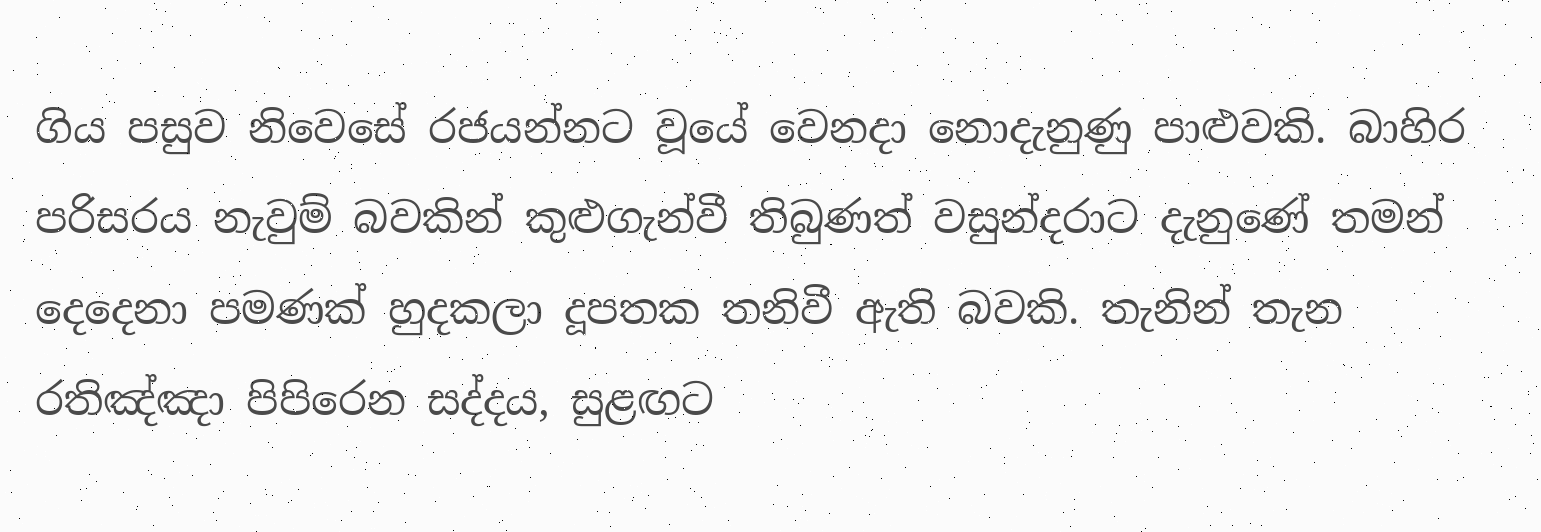ගිය පසුව නිවෙසේ රජයන්නට වූයේ වෙනදා නොදැනුණු පාළුවකි. බාහිර පරිසරය නැවුම් බවකින් කුළුගැන්වී තිබුණත් වසුන්දරාට දැනුණේ තමන් දෙදෙනා පමණක් හුදකලා දූපතක තනිවී ඇති බවකි. තැනින් තැන රතිඤ්ඤා පිපිරෙන සද්දය, සුළඟට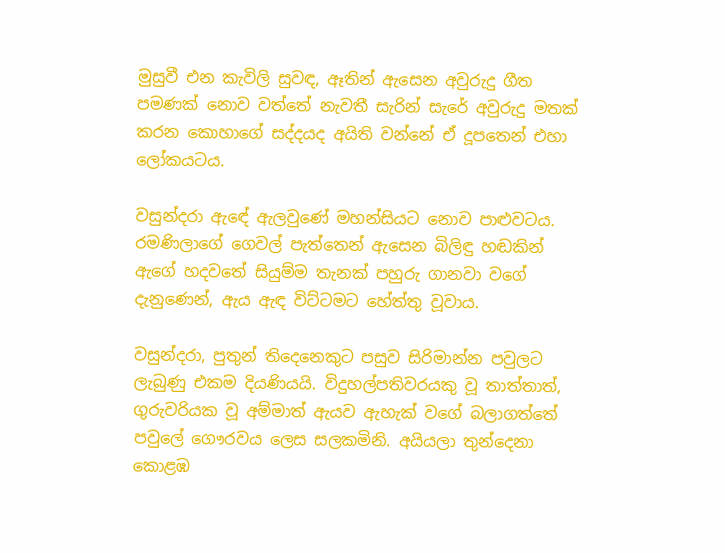මුසුවී එන කැවිලි සුවඳ, ඈතින් ඇසෙන අවුරුදු ගීත පමණක් නොව වත්තේ නැවතී සැරින් සැරේ අවුරුදු මතක් කරන කොහාගේ සද්දයද අයිති වන්නේ ඒ දූපතෙන් එහා ලෝකයටය.

වසුන්දරා ඇඳේ ඇලවුණේ මහන්සියට නොව පාළුවටය. රමණිලාගේ ගෙවල් පැත්තෙන් ඇසෙන බිලිඳු හඬකින් ඇගේ හදවතේ සියුම්ම තැනක් පහුරු ගානවා වගේ දැනුණෙන්, ඇය ඇඳ විට්ටමට හේත්තු වූවාය.

වසුන්දරා, පුතුන් තිදෙනෙකුට පසුව සිරිමාන්න පවුලට ලැබුණු එකම දියණියයි. විදුහල්පතිවරයකු වූ තාත්තාත්, ගුරුවරියක වූ අම්මාත් ඇයව ඇහැක් වගේ බලාගත්තේ පවුලේ ගෞරවය ලෙස සලකමිනි. අයියලා තුන්දෙනා කොළඹ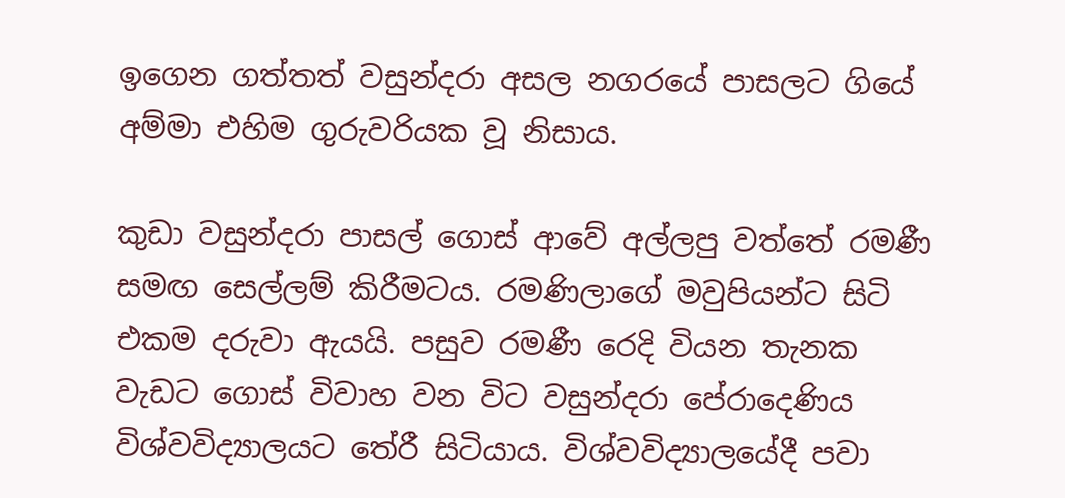ඉගෙන ගත්තත් වසුන්දරා අසල නගරයේ පාසලට ගියේ අම්මා එහිම ගුරුවරියක වූ නිසාය.

කුඩා වසුන්දරා පාසල් ගොස් ආවේ අල්ලපු වත්තේ රමණී සමඟ සෙල්ලම් කිරීමටය. රමණිලාගේ මවුපියන්ට සිටි එකම දරුවා ඇයයි. පසුව රමණී රෙදි වියන තැනක වැඩට ගොස් විවාහ වන විට වසුන්දරා පේරාදෙණිය විශ්වවිද්‍යාලයට තේරී සිටියාය. විශ්වවිද්‍යාලයේදී පවා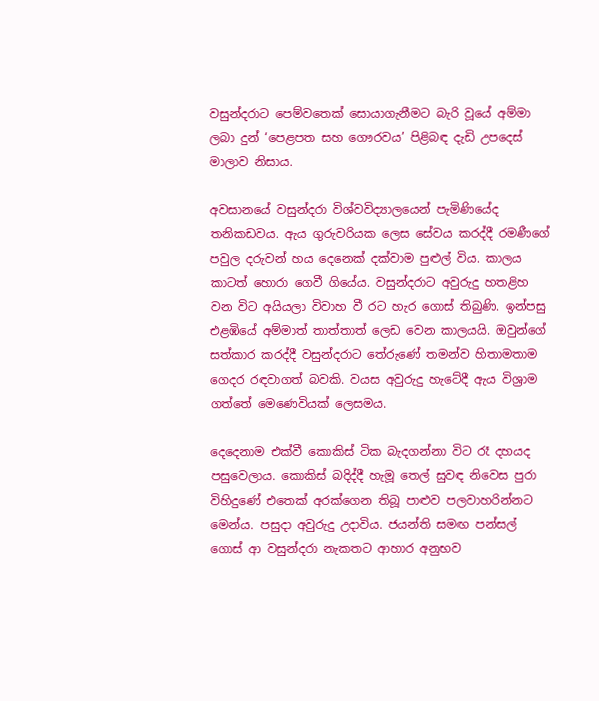වසුන්දරාට පෙම්වතෙක් සොයාගැනීමට බැරි වූයේ අම්මා ලබා දුන් ‘පෙළපත සහ ගෞරවය’ පිළිබඳ දැඩි උපදෙස් මාලාව නිසාය.

අවසානයේ වසුන්දරා විශ්වවිද්‍යාලයෙන් පැමිණියේද තනිකඩවය. ඇය ගුරුවරියක ලෙස සේවය කරද්දී රමණීගේ පවුල දරුවන් හය දෙනෙක් දක්වාම පුළුල් විය. කාලය කාටත් හොරා ගෙවී ගියේය. වසුන්දරාට අවුරුදු හතළිහ වන විට අයියලා විවාහ වී රට හැර ගොස් තිබුණි. ඉන්පසු එළඹියේ අම්මාත් තාත්තාත් ලෙඩ වෙන කාලයයි. ඔවුන්ගේ සත්කාර කරද්දී වසුන්දරාට තේරුණේ තමන්ව හිතාමතාම ගෙදර රඳවාගත් බවකි. වයස අවුරුදු හැටේදී ඇය විශ්‍රාම ගත්තේ මෙණෙවියක් ලෙසමය.

දෙදෙනාම එක්වී කොකිස් ටික බැදගන්නා විට රෑ දහයද පසුවෙලාය. කොකිස් බදිද්දී හැමූ තෙල් සුවඳ නිවෙස පුරා විහිදුණේ එතෙක් අරක්ගෙන තිබූ පාළුව පලවාහරින්නට මෙන්ය. පසුදා අවුරුදු උදාවිය. ජයන්ති සමඟ පන්සල් ගොස් ආ වසුන්දරා නැකතට ආහාර අනුභව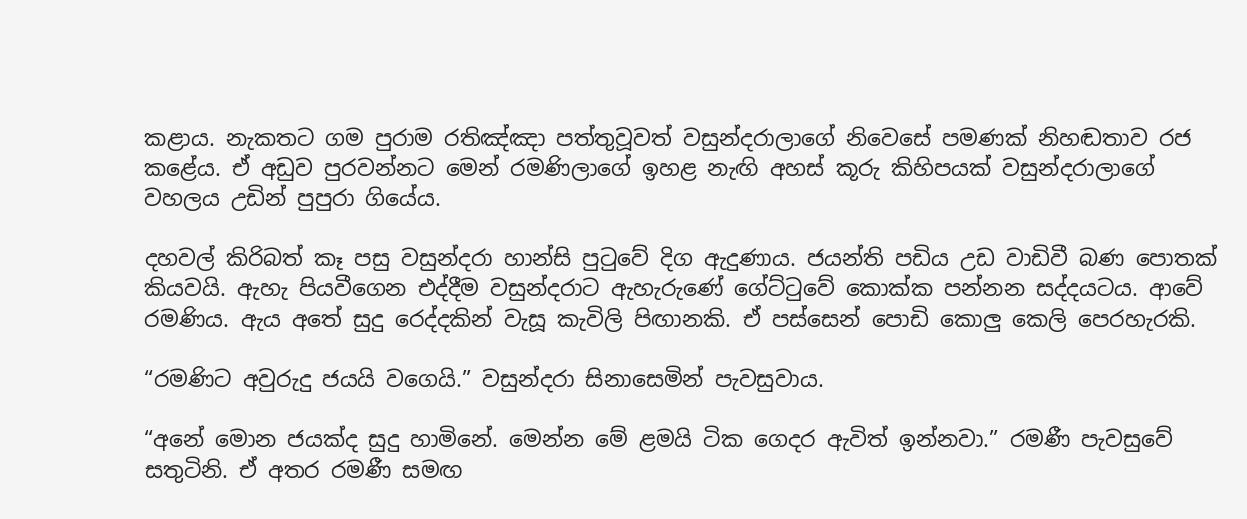කළාය. නැකතට ගම පුරාම රතිඤ්ඤා පත්තුවූවත් වසුන්දරාලාගේ නිවෙසේ පමණක් නිහඬතාව රජ කළේය. ඒ අඩුව පුරවන්නට මෙන් රමණිලාගේ ඉහළ නැඟි අහස් කූරු කිහිපයක් වසුන්දරාලාගේ වහලය උඩින් පුපුරා ගියේය.

දහවල් කිරිබත් කෑ පසු වසුන්දරා හාන්සි පුටුවේ දිග ඇදුණාය. ජයන්ති පඩිය උඩ වාඩිවී බණ පොතක් කියවයි. ඇහැ පියවීගෙන එද්දීම වසුන්දරාට ඇහැරුණේ ගේට්ටුවේ කොක්ක පන්නන සද්දයටය. ආවේ රමණිය. ඇය අතේ සුදු රෙද්දකින් වැසූ කැවිලි පිඟානකි. ඒ පස්සෙන් පොඩි කොලු කෙලි පෙරහැරකි.

“රමණිට අවුරුදු ජයයි වගෙයි.” වසුන්දරා සිනාසෙමින් පැවසුවාය.

“අනේ මොන ජයක්ද සුදු හාමිනේ. මෙන්න මේ ළමයි ටික ගෙදර ඇවිත් ඉන්නවා.” රමණී පැවසුවේ සතුටිනි. ඒ අතර රමණී සමඟ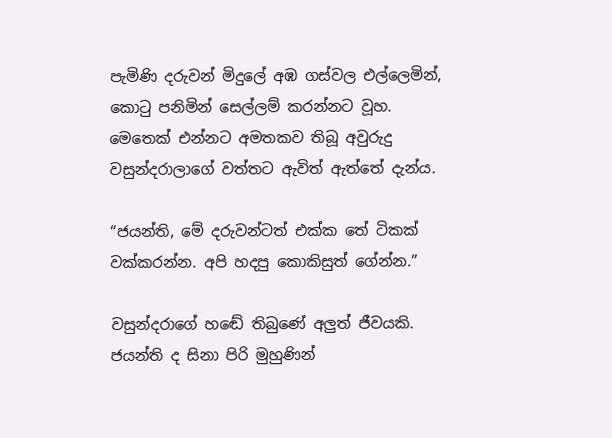පැමිණි දරුවන් මිදුලේ අඹ ගස්වල එල්ලෙමින්, කොටු පනිමින් සෙල්ලම් කරන්නට වූහ. මෙතෙක් එන්නට අමතකව තිබූ අවුරුදු වසුන්දරාලාගේ වත්තට ඇවිත් ඇත්තේ දැන්ය.

“ජයන්ති, මේ දරුවන්ටත් එක්ක තේ ටිකක් වක්කරන්න. අපි හදපු කොකිසුත් ගේන්න.”

වසුන්දරාගේ හඬේ තිබුණේ අලුත් ජීවයකි. ජයන්ති ද සිනා පිරි මුහුණින්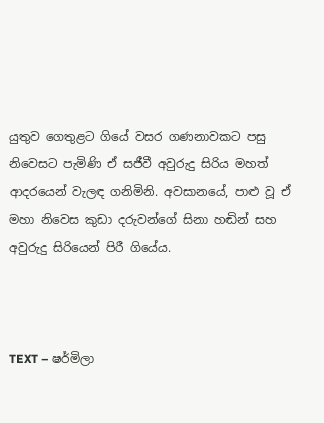යුතුව ගෙතුළට ගියේ වසර ගණනාවකට පසු නිවෙසට පැමිණි ඒ සජීවී අවුරුදු සිරිය මහත් ආදරයෙන් වැලඳ ගනිමිනි. අවසානයේ, පාළු වූ ඒ මහා නිවෙස කුඩා දරුවන්ගේ සිනා හඬින් සහ අවුරුදු සිරියෙන් පිරී ගියේය.



TEXT – ෂර්මිලා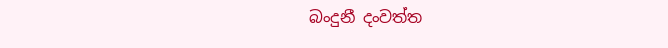බංදුනී දංවත්ත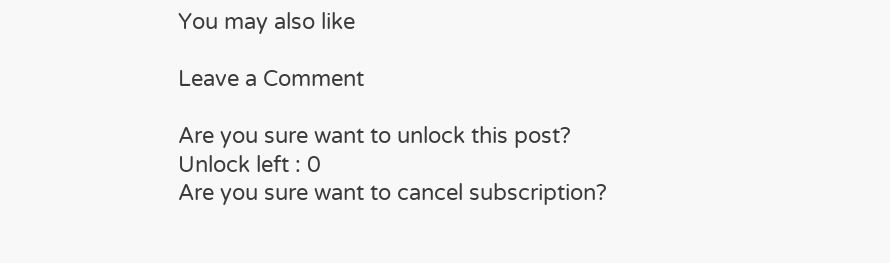You may also like

Leave a Comment

Are you sure want to unlock this post?
Unlock left : 0
Are you sure want to cancel subscription?